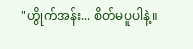"ဟွိုက်အန်း... စိတ်မပူပါနဲ့။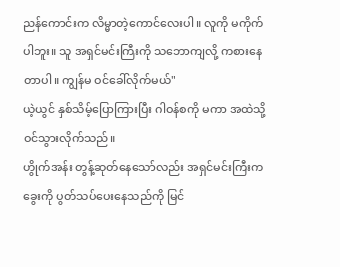ညန်ကောင်းက လိမ္မာတဲ့ကောင်လေးပါ။ လူကို မကိုက်ပါဘူး။ သူ အရှင်မင်းကြီးကို သဘောကျလို့ ကစားနေတာပါ။ ကျွန်မ ဝင်ခေါ်လိုက်မယ်"
ယဲ့ယွင် နှစ်သိမ့်ပြောကြားပြီး ဂါဝန်စကို မကာ အထဲသို့ ဝင်သွားလိုက်သည်။
ဟွိုက်အန်း တွန့်ဆုတ်နေသော်လည်း အရှင်မင်းကြီးက ခွေးကို ပွတ်သပ်ပေးနေသည်ကို မြင်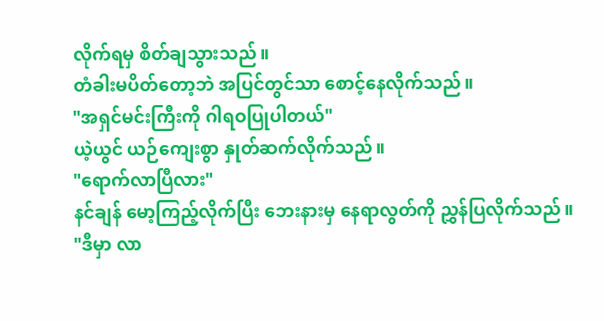လိုက်ရမှ စိတ်ချသွားသည်။
တံခါးမပိတ်တော့ဘဲ အပြင်တွင်သာ စောင့်နေလိုက်သည်။
"အရှင်မင်းကြီးကို ဂါရဝပြုပါတယ်"
ယဲ့ယွင် ယဉ်ကျေးစွာ နှုတ်ဆက်လိုက်သည်။
"ရောက်လာပြီလား"
နင်ချန် မော့ကြည့်လိုက်ပြီး ဘေးနားမှ နေရာလွတ်ကို ညွှန်ပြလိုက်သည်။
"ဒီမှာ လာ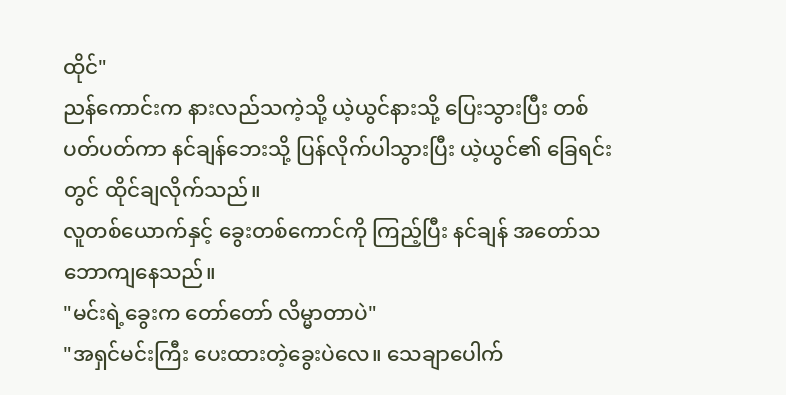ထိုင်"
ညန်ကောင်းက နားလည်သကဲ့သို့ ယဲ့ယွင်နားသို့ ပြေးသွားပြီး တစ်ပတ်ပတ်ကာ နင်ချန်ဘေးသို့ ပြန်လိုက်ပါသွားပြီး ယဲ့ယွင်၏ ခြေရင်းတွင် ထိုင်ချလိုက်သည်။
လူတစ်ယောက်နှင့် ခွေးတစ်ကောင်ကို ကြည့်ပြီး နင်ချန် အတော်သဘောကျနေသည်။
"မင်းရဲ့ခွေးက တော်တော် လိမ္မာတာပဲ"
"အရှင်မင်းကြီး ပေးထားတဲ့ခွေးပဲလေ။ သေချာပေါက်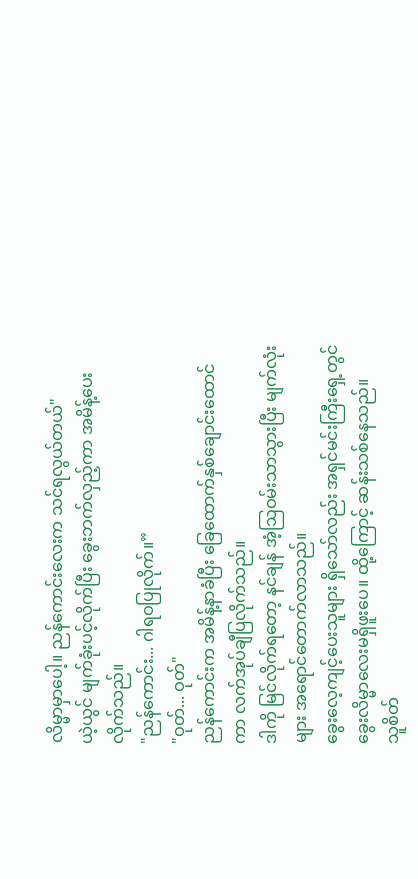လိမ္မာမှာပေါ့။ ညန်ကောင်းလေးက သင်ရလွယ်တယ်"
ယဲ့ယွင် မျက်ခုံးပင့်လိုက်ပြီး ခွေးဘက်လှည့်ကာ အမိန့်ပေးလိုက်သည်။
"ညန်ကောင်း... ဂါရဝပြုလိုက်။”
"ဝုတ်... ဝုတ်"
ညန်ကောင်းက အမိန့်နာခံပြီး ခြေထောက်နှစ်ချောင်းထောင်ကာ လက်အုပ်ချီပြလိုက်သည်။
ဒါကို မြင်လိုက်ရတော့ နင်ချန် အံ့ဩဝမ်းသာသွားပြီး မျက်လုံးများ အရောင်တောက်လာသည်။
ခွေးလေ့ကျင့်ပေးသူများ ရှိသော်လည်း အရှင်မင်းကြီးရှေ့တွင် ခွေးလိမ္မာလေးမရှိဖူးပေ။ ထို့ကြောင့် ဆန်းသစ်နေသည်။
သူစိတ်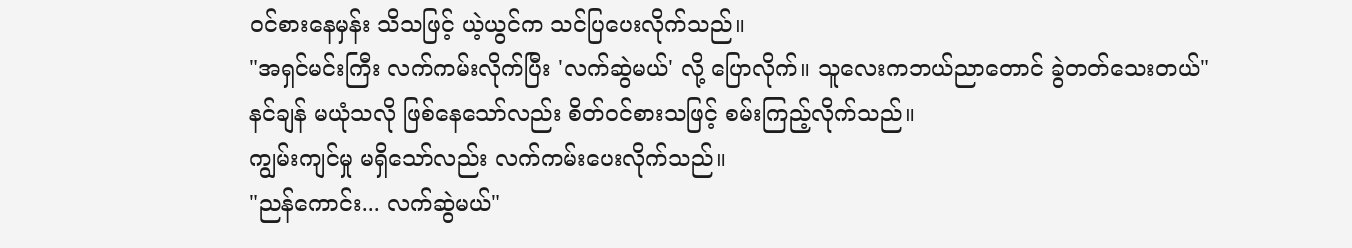ဝင်စားနေမှန်း သိသဖြင့် ယဲ့ယွင်က သင်ပြပေးလိုက်သည်။
"အရှင်မင်းကြီး လက်ကမ်းလိုက်ပြီး 'လက်ဆွဲမယ်' လို့ ပြောလိုက်။ သူလေးကဘယ်ညာတောင် ခွဲတတ်သေးတယ်"
နင်ချန် မယုံသလို ဖြစ်နေသော်လည်း စိတ်ဝင်စားသဖြင့် စမ်းကြည့်လိုက်သည်။
ကျွမ်းကျင်မှု မရှိသော်လည်း လက်ကမ်းပေးလိုက်သည်။
"ညန်ကောင်း... လက်ဆွဲမယ်"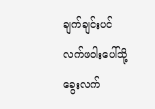ချက်ချင်းပင် လက်ဖဝါးပေါ်သို့ ခွေးလက်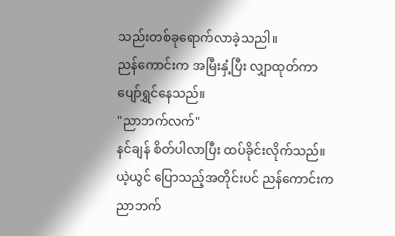သည်းတစ်ခုရောက်လာခဲ့သညါ။
ညန်ကောင်းက အမြီးနှံ့ပြီး လျှာထုတ်ကာ ပျော်ရွှင်နေသည်။
"ညာဘက်လက်"
နင်ချန် စိတ်ပါလာပြီး ထပ်ခိုင်းလိုက်သည်။
ယဲ့ယွင် ပြောသည့်အတိုင်းပင် ညန်ကောင်းက ညာဘက်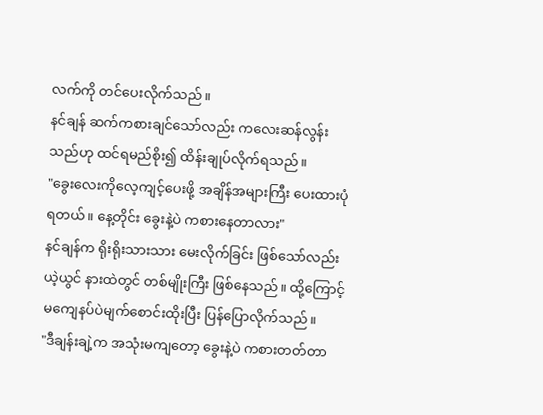လက်ကို တင်ပေးလိုက်သည်။
နင်ချန် ဆက်ကစားချင်သော်လည်း ကလေးဆန်လွန်းသည်ဟု ထင်ရမည်စိုး၍ ထိန်းချုပ်လိုက်ရသည်။
"ခွေးလေးကိုလေ့ကျင့်ပေးဖို့ အချိန်အများကြီး ပေးထားပုံရတယ်။ နေ့တိုင်း ခွေးနဲ့ပဲ ကစားနေတာလား"
နင်ချန်က ရိုးရိုးသားသား မေးလိုက်ခြင်း ဖြစ်သော်လည်း ယဲ့ယွင် နားထဲတွင် တစ်မျိုးကြီး ဖြစ်နေသည်။ ထို့ကြောင့်မကျေနပ်ပဲမျက်စောင်းထိုးပြီး ပြန်ပြောလိုက်သည်။
"ဒီချန်းချဲ့က အသုံးမကျတော့ ခွေးနဲ့ပဲ ကစားတတ်တာ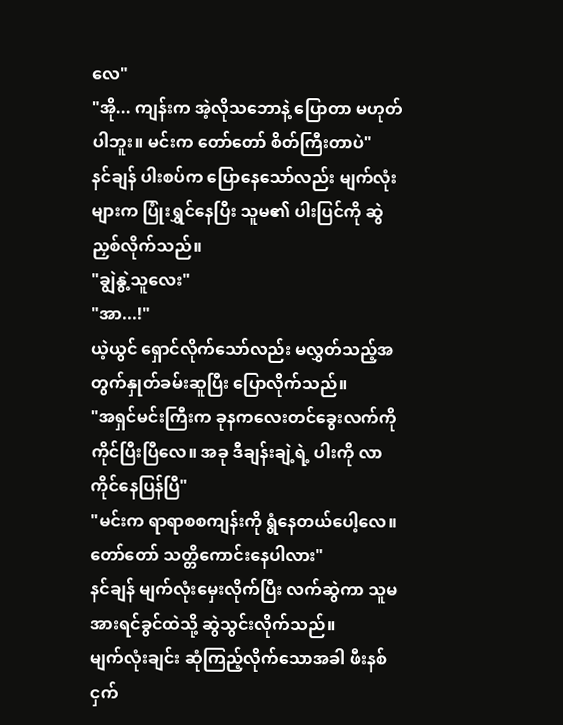လေ"
"အို... ကျန်းက အဲ့လိုသဘောနဲ့ ပြောတာ မဟုတ်ပါဘူး။ မင်းက တော်တော် စိတ်ကြီးတာပဲ"
နင်ချန် ပါးစပ်က ပြောနေသော်လည်း မျက်လုံးများက ပြုံးရွှင်နေပြီး သူမ၏ ပါးပြင်ကို ဆွဲညှစ်လိုက်သည်။
"ချွဲနွဲ့သူလေး"
"အာ...!"
ယဲ့ယွင် ရှောင်လိုက်သော်လည်း မလွှတ်သည့်အတွက်နှုတ်ခမ်းဆူပြီး ပြောလိုက်သည်။
"အရှင်မင်းကြီးက ခုနကလေးတင်ခွေးလက်ကို ကိုင်ပြီးပြီလေ။ အခု ဒီချန်းချဲ့ရဲ့ ပါးကို လာကိုင်နေပြန်ပြီ"
"မင်းက ရာရာစစကျန်းကို ရွံနေတယ်ပေါ့လေ။ တော်တော် သတ္တိကောင်းနေပါလား"
နင်ချန် မျက်လုံးမှေးလိုက်ပြီး လက်ဆွဲကာ သူမအားရင်ခွင်ထဲသို့ ဆွဲသွင်းလိုက်သည်။
မျက်လုံးချင်း ဆုံကြည့်လိုက်သောအခါ ဖီးနစ်ငှက်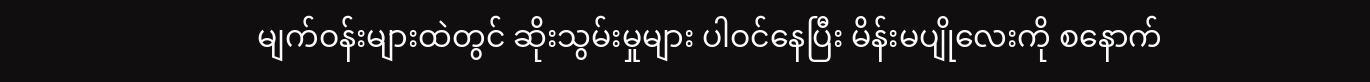မျက်ဝန်းများထဲတွင် ဆိုးသွမ်းမှုများ ပါဝင်နေပြီး မိန်းမပျိုလေးကို စနောက်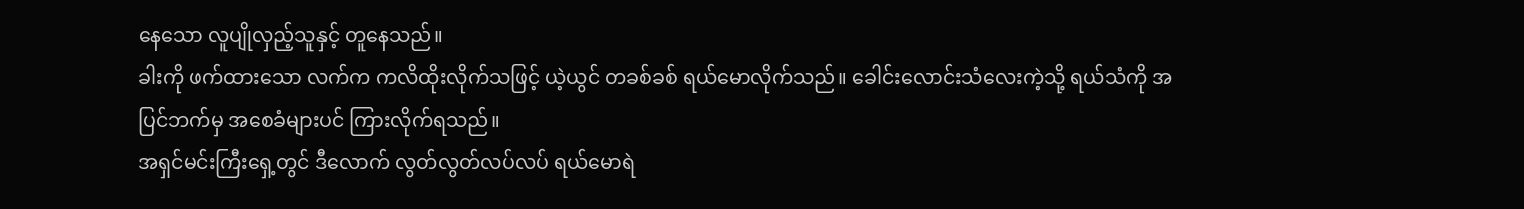နေသော လူပျိုလှည့်သူနှင့် တူနေသည်။
ခါးကို ဖက်ထားသော လက်က ကလိထိုးလိုက်သဖြင့် ယဲ့ယွင် တခစ်ခစ် ရယ်မောလိုက်သည်။ ခေါင်းလောင်းသံလေးကဲ့သို့ ရယ်သံကို အပြင်ဘက်မှ အစေခံများပင် ကြားလိုက်ရသည်။
အရှင်မင်းကြီးရှေ့တွင် ဒီလောက် လွတ်လွတ်လပ်လပ် ရယ်မောရဲ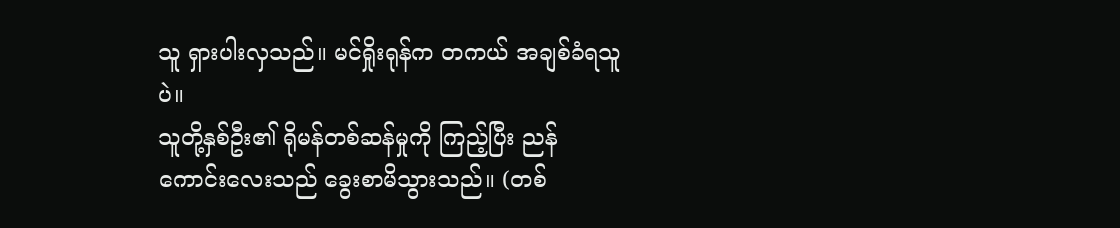သူ ရှားပါးလှသည်။ မင်ရှိုးရုန်က တကယ် အချစ်ခံရသူပဲ။
သူတို့နှစ်ဦး၏ ရိုမန်တစ်ဆန်မှုကို ကြည့်ပြီး ညန်ကောင်းလေးသည် ခွေးစာမိသွားသည်။ (တစ်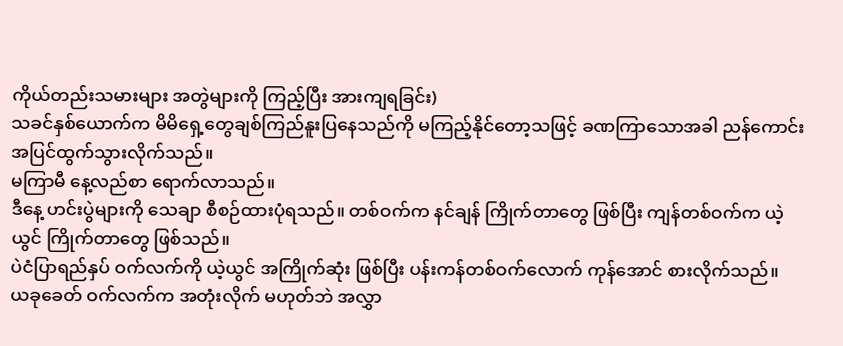ကိုယ်တည်းသမားများ အတွဲများကို ကြည့်ပြီး အားကျရခြင်း)
သခင်နှစ်ယောက်က မိမိရှေ့တွေချစ်ကြည်နူးပြနေသည်ကို မကြည့်နိုင်တော့သဖြင့် ခဏကြာသောအခါ ညန်ကောင်း အပြင်ထွက်သွားလိုက်သည်။
မကြာမီ နေ့လည်စာ ရောက်လာသည်။
ဒီနေ့ ဟင်းပွဲများကို သေချာ စီစဉ်ထားပုံရသည်။ တစ်ဝက်က နင်ချန် ကြိုက်တာတွေ ဖြစ်ပြီး ကျန်တစ်ဝက်က ယဲ့ယွင် ကြိုက်တာတွေ ဖြစ်သည်။
ပဲငံပြာရည်နှပ် ဝက်လက်ကို ယဲ့ယွင် အကြိုက်ဆုံး ဖြစ်ပြီး ပန်းကန်တစ်ဝက်လောက် ကုန်အောင် စားလိုက်သည်။
ယခုခေတ် ဝက်လက်က အတုံးလိုက် မဟုတ်ဘဲ အလွှာ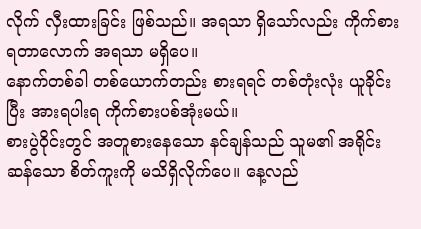လိုက် လှီးထားခြင်း ဖြစ်သည်။ အရသာ ရှိသော်လည်း ကိုက်စားရတာလောက် အရသာ မရှိပေ။
နောက်တစ်ခါ တစ်ယောက်တည်း စားရရင် တစ်တုံးလုံး ယူခိုင်းပြီး အားရပါးရ ကိုက်စားပစ်အုံးမယ်။
စားပွဲဝိုင်းတွင် အတူစားနေသော နင်ချန်သည် သူမ၏ အရိုင်းဆန်သော စိတ်ကူးကို မသိရှိလိုက်ပေ။ နေ့လည်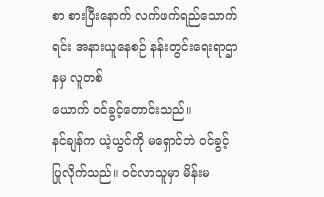စာ စားပြီးနောက် လက်ဖက်ရည်သောက်ရင်း အနားယူနေစဉ် နန်းတွင်းရေးရာဌာနမှ လူတစ်
ယောက် ဝင်ခွင့်တောင်းသည်။
နင်ချန်က ယဲ့ယွင်ကို မရှောင်ဘဲ ဝင်ခွင့်ပြုလိုက်သည်။ ဝင်လာသူမှာ မိန်းမ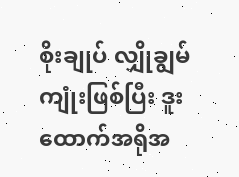စိုးချုပ် လျှိုချွမ်ကျုံးဖြစ်ပြီး ဒူးထောက်အရိုအ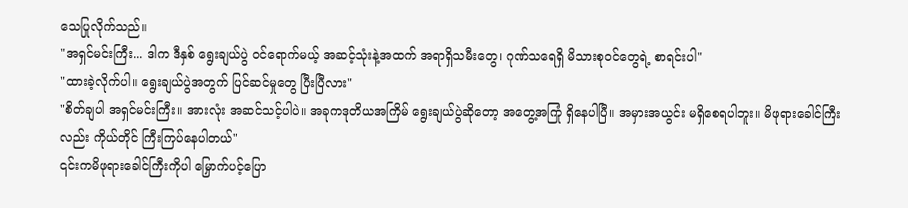သေပြုလိုက်သည်။
"အရှင်မင်းကြီး... ဒါက ဒီနှစ် ရွေးချယ်ပွဲ ဝင်ရောက်မယ့် အဆင့်သုံးနဲ့အထက် အရာရှိသမီးတွေ၊ ဂုဏ်သရေရှိ မိသားစုဝင်တွေရဲ့ စာရင်းပါ"
"ထားခဲ့လိုက်ပါ။ ရွေးချယ်ပွဲအတွက် ပြင်ဆင်မှုတွေ ပြီးပြီလား"
"စိတ်ချပါ အရှင်မင်းကြီး။ အားလုံး အဆင်သင့်ပါပဲ။ အခုကဒုတိယအကြိမ် ရွေးချယ်ပွဲဆိုတော့ အတွေ့အကြုံ ရှိနေပါပြီ။ အမှားအယွင်း မရှိစေရပါဘူး။ မိဖုရားခေါင်ကြီးလည်း ကိုယ်တိုင် ကြီးကြပ်နေပါတယ်"
၎င်းကမိဖုရားခေါင်ကြီးကိုပါ မြှောက်ပင့်ပြော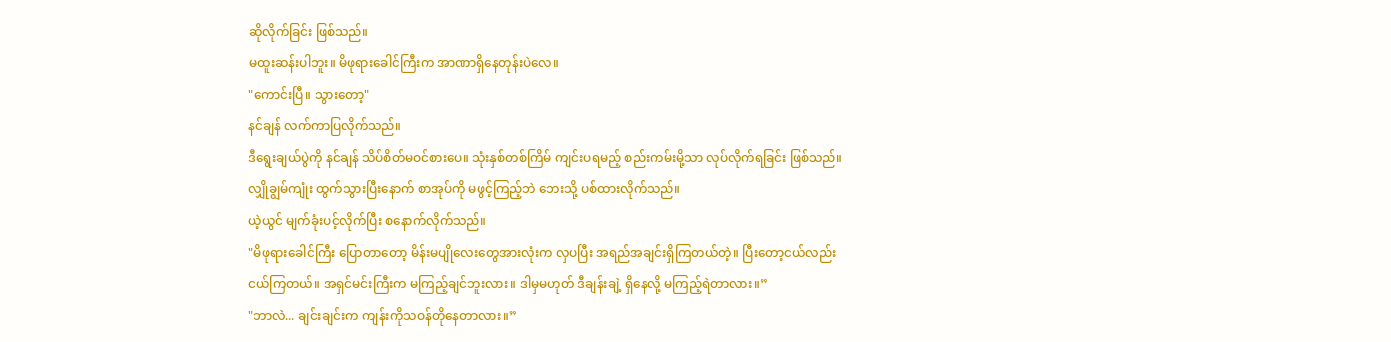ဆိုလိုက်ခြင်း ဖြစ်သည်။
မထူးဆန်းပါဘူး။ မိဖုရားခေါင်ကြီးက အာဏာရှိနေတုန်းပဲလေ။
"ကောင်းပြီ။ သွားတော့"
နင်ချန် လက်ကာပြလိုက်သည်။
ဒီရွေးချယ်ပွဲကို နင်ချန် သိပ်စိတ်မဝင်စားပေ။ သုံးနှစ်တစ်ကြိမ် ကျင်းပရမည့် စည်းကမ်းမို့သာ လုပ်လိုက်ရခြင်း ဖြစ်သည်။
လျှိုချွမ်ကျုံး ထွက်သွားပြီးနောက် စာအုပ်ကို မဖွင့်ကြည့်ဘဲ ဘေးသို့ ပစ်ထားလိုက်သည်။
ယဲ့ယွင် မျက်ခုံးပင့်လိုက်ပြီး စနောက်လိုက်သည်။
"မိဖုရားခေါင်ကြီး ပြောတာတော့ မိန်းမပျိုလေးတွေအားလုံးက လှပပြီး အရည်အချင်းရှိကြတယ်တဲ့။ ပြီးတော့ငယ်လည်း ငယ်ကြတယ်။ အရှင်မင်းကြီးက မကြည့်ချင်ဘူးလား။ ဒါမှမဟုတ် ဒီချန်းချဲ့ ရှိနေလို့ မကြည့်ရဲတာလား။”
"ဘာလဲ... ချင်းချင်းက ကျန်းကိုသဝန်တိုနေတာလား။”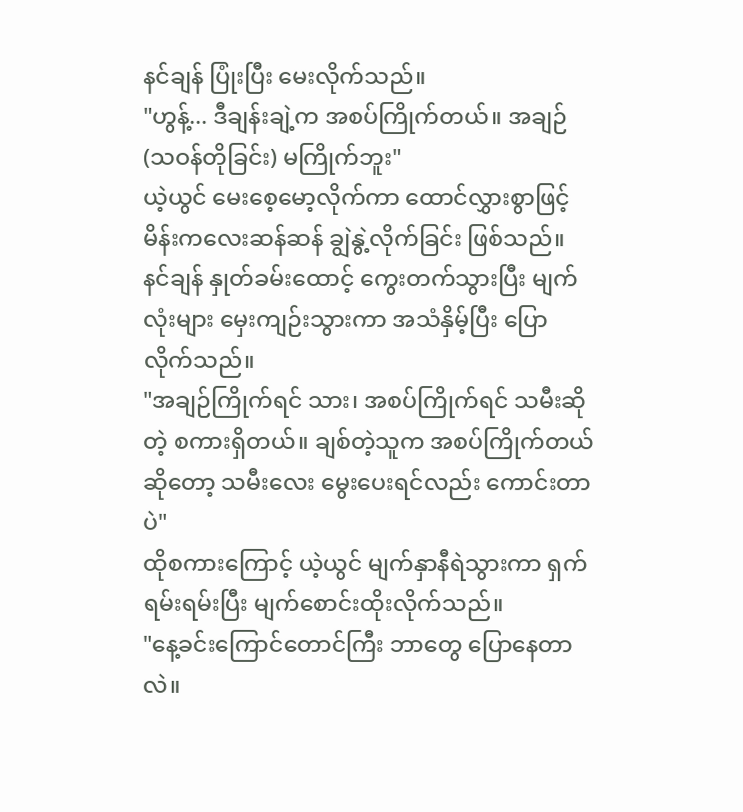နင်ချန် ပြုံးပြီး မေးလိုက်သည်။
"ဟွန့်... ဒီချန်းချဲ့က အစပ်ကြိုက်တယ်။ အချဉ် (သဝန်တိုခြင်း) မကြိုက်ဘူး"
ယဲ့ယွင် မေးစေ့မော့လိုက်ကာ ထောင်လွှားစွာဖြင့်မိန်းကလေးဆန်ဆန် ချွဲနွဲ့လိုက်ခြင်း ဖြစ်သည်။
နင်ချန် နှုတ်ခမ်းထောင့် ကွေးတက်သွားပြီး မျက်လုံးများ မှေးကျဉ်းသွားကာ အသံနှိမ့်ပြီး ပြောလိုက်သည်။
"အချဉ်ကြိုက်ရင် သား၊ အစပ်ကြိုက်ရင် သမီးဆိုတဲ့ စကားရှိတယ်။ ချစ်တဲ့သူက အစပ်ကြိုက်တယ်ဆိုတော့ သမီးလေး မွေးပေးရင်လည်း ကောင်းတာပဲ"
ထိုစကားကြောင့် ယဲ့ယွင် မျက်နှာနီရဲသွားကာ ရှက်ရမ်းရမ်းပြီး မျက်စောင်းထိုးလိုက်သည်။
"နေ့ခင်းကြောင်တောင်ကြီး ဘာတွေ ပြောနေတာလဲ။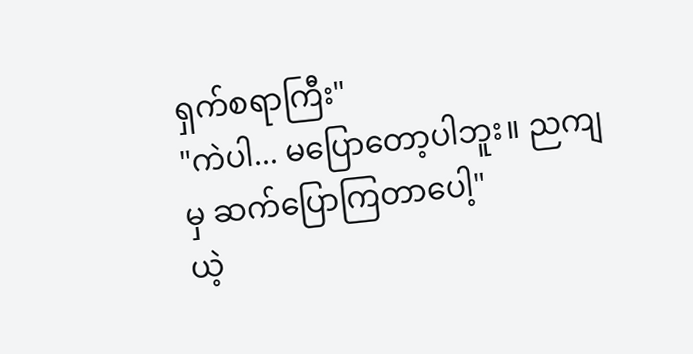ရှက်စရာကြီး"
"ကဲပါ... မပြောတော့ပါဘူး။ ညကျမှ ဆက်ပြောကြတာပေါ့"
ယဲ့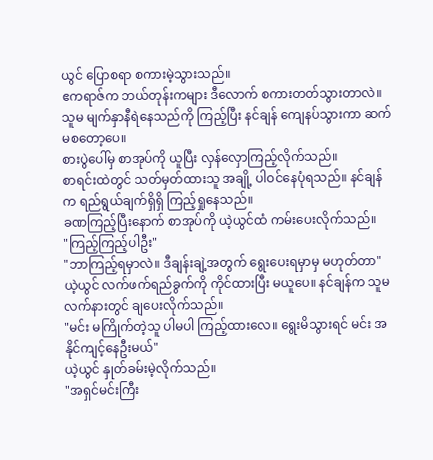ယွင် ပြောစရာ စကားမဲ့သွားသည်။
ဧကရာဇ်က ဘယ်တုန်းကများ ဒီလောက် စကားတတ်သွားတာလဲ။ သူမ မျက်နှာနီရဲနေသည်ကို ကြည့်ပြီး နင်ချန် ကျေနပ်သွားကာ ဆက်မစတော့ပေ။
စားပွဲပေါ်မှ စာအုပ်ကို ယူပြီး လှန်လှောကြည့်လိုက်သည်။
စာရင်းထဲတွင် သတ်မှတ်ထားသူ အချို့ ပါဝင်နေပုံရသည်။ နင်ချန်က ရည်ရွယ်ချက်ရှိရှိ ကြည့်ရှုနေသည်။
ခဏကြည့်ပြီးနောက် စာအုပ်ကို ယဲ့ယွင်ထံ ကမ်းပေးလိုက်သည်။
"ကြည့်ကြည့်ပါဦး"
"ဘာကြည့်ရမှာလဲ။ ဒီချန်းချဲ့အတွက် ရွေးပေးရမှာမှ မဟုတ်တာ"
ယဲ့ယွင် လက်ဖက်ရည်ခွက်ကို ကိုင်ထားပြီး မယူပေ။ နင်ချန်က သူမလက်နားတွင် ချပေးလိုက်သည်။
"မင်း မကြိုက်တဲ့သူ ပါမပါ ကြည့်ထားလေ။ ရွေးမိသွားရင် မင်း အနိုင်ကျင့်နေဦးမယ်"
ယဲ့ယွင် နှုတ်ခမ်းမဲ့လိုက်သည်။
"အရှင်မင်းကြီး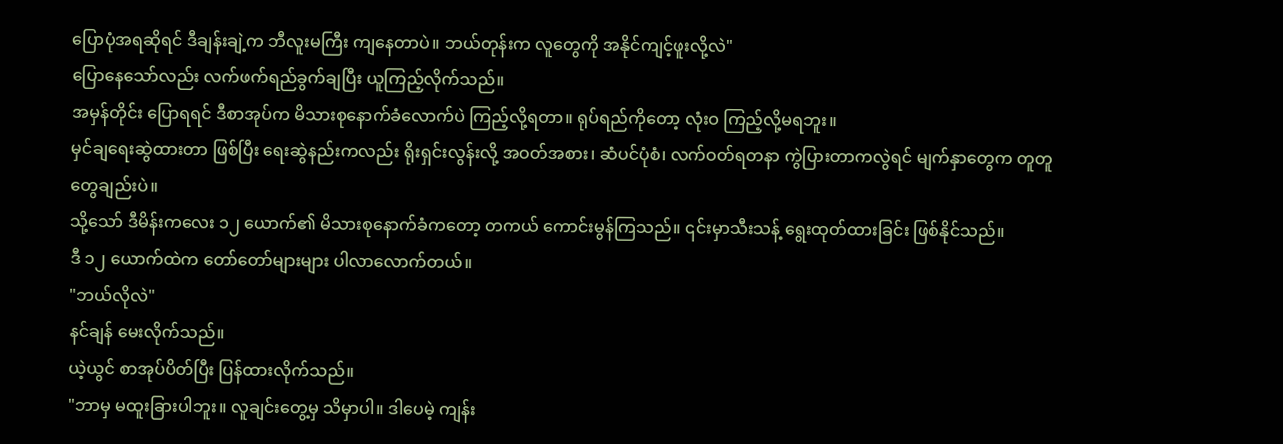ပြောပုံအရဆိုရင် ဒီချန်းချဲ့က ဘီလူးမကြီး ကျနေတာပဲ။ ဘယ်တုန်းက လူတွေကို အနိုင်ကျင့်ဖူးလို့လဲ"
ပြောနေသော်လည်း လက်ဖက်ရည်ခွက်ချပြီး ယူကြည့်လိုက်သည်။
အမှန်တိုင်း ပြောရရင် ဒီစာအုပ်က မိသားစုနောက်ခံလောက်ပဲ ကြည့်လို့ရတာ။ ရုပ်ရည်ကိုတော့ လုံးဝ ကြည့်လို့မရဘူး။
မှင်ချရေးဆွဲထားတာ ဖြစ်ပြီး ရေးဆွဲနည်းကလည်း ရိုးရှင်းလွန်းလို့ အဝတ်အစား၊ ဆံပင်ပုံစံ၊ လက်ဝတ်ရတနာ ကွဲပြားတာကလွဲရင် မျက်နှာတွေက တူတူတွေချည်းပဲ။
သို့သော် ဒီမိန်းကလေး ၁၂ ယောက်၏ မိသားစုနောက်ခံကတော့ တကယ် ကောင်းမွန်ကြသည်။ ၎င်းမှာသီးသန့် ရွေးထုတ်ထားခြင်း ဖြစ်နိုင်သည်။
ဒီ ၁၂ ယောက်ထဲက တော်တော်များများ ပါလာလောက်တယ်။
"ဘယ်လိုလဲ"
နင်ချန် မေးလိုက်သည်။
ယဲ့ယွင် စာအုပ်ပိတ်ပြီး ပြန်ထားလိုက်သည်။
"ဘာမှ မထူးခြားပါဘူး။ လူချင်းတွေ့မှ သိမှာပါ။ ဒါပေမဲ့ ကျန်း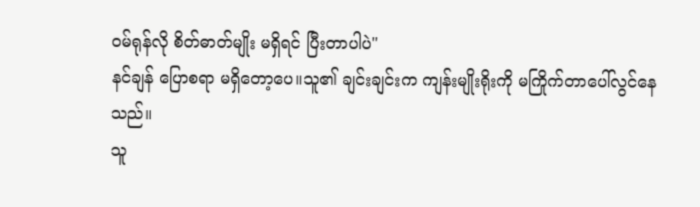ဝမ်ရုန်လို စိတ်ဓာတ်မျိုး မရှိရင် ပြီးတာပါပဲ"
နင်ချန် ပြောစရာ မရှိတော့ပေ။သူ၏ ချင်းချင်းက ကျန်းမျိုးရိုးကို မကြိုက်တာပေါ်လွင်နေသည်။
သူ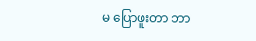မ ပြောဖူးတာ ဘာ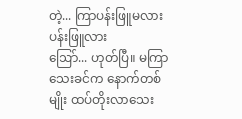တဲ့... ကြာပန်းဖြူမလား ပန်းဖြူလား
ဩော်... ဟုတ်ပြီ။ မကြာသေးခင်က နောက်တစ်မျိုး ထပ်တိုးလာသေး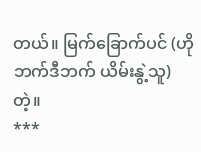တယ်။ မြက်ခြောက်ပင် (ဟိုဘက်ဒီဘက် ယိမ်းနွဲ့သူ) တဲ့။
***